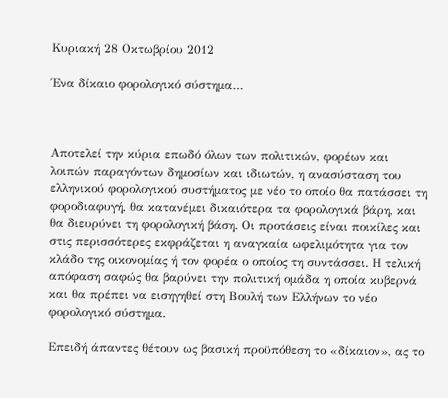Κυριακή 28 Οκτωβρίου 2012

Ένα δίκαιο φορολογικό σύστημα…



Αποτελεί την κύρια επωδό όλων των πολιτικών, φορέων και λοιπών παραγόντων δημοσίων και ιδιωτών, η ανασύσταση του ελληνικού φορολογικού συστήματος με νέο το οποίο θα πατάσσει τη φοροδιαφυγή, θα κατανέμει δικαιότερα τα φορολογικά βάρη, και θα διευρύνει τη φορολογική βάση. Οι προτάσεις είναι ποικίλες και στις περισσότερες εκφράζεται η αναγκαία ωφελιμότητα για τον κλάδο της οικονομίας ή τον φορέα ο οποίος τη συντάσσει. Η τελική απόφαση σαφώς θα βαρύνει την πολιτική ομάδα η οποία κυβερνά και θα πρέπει να εισηγηθεί στη Βουλή των Ελλήνων το νέο φορολογικό σύστημα.

Επειδή άπαντες θέτουν ως βασική προϋπόθεση το «δίκαιον», ας το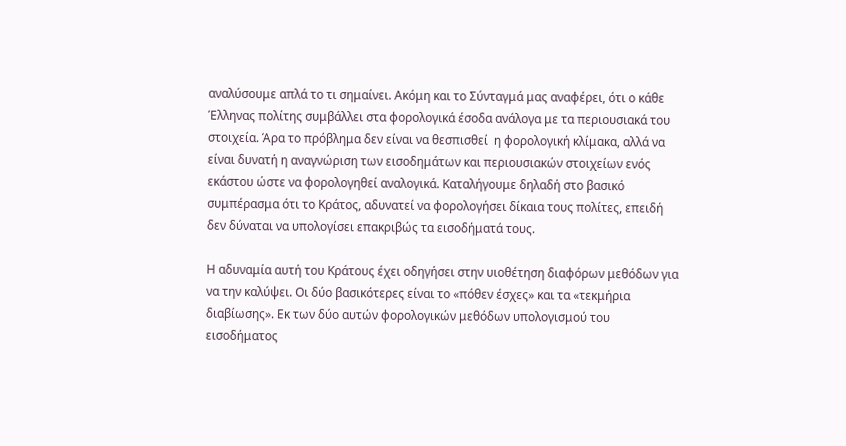αναλύσουμε απλά το τι σημαίνει. Ακόμη και το Σύνταγμά μας αναφέρει, ότι ο κάθε Έλληνας πολίτης συμβάλλει στα φορολογικά έσοδα ανάλογα με τα περιουσιακά του στοιχεία. Άρα το πρόβλημα δεν είναι να θεσπισθεί  η φορολογική κλίμακα, αλλά να είναι δυνατή η αναγνώριση των εισοδημάτων και περιουσιακών στοιχείων ενός εκάστου ώστε να φορολογηθεί αναλογικά. Καταλήγουμε δηλαδή στο βασικό συμπέρασμα ότι το Κράτος, αδυνατεί να φορολογήσει δίκαια τους πολίτες, επειδή δεν δύναται να υπολογίσει επακριβώς τα εισοδήματά τους.

Η αδυναμία αυτή του Κράτους έχει οδηγήσει στην υιοθέτηση διαφόρων μεθόδων για να την καλύψει. Οι δύο βασικότερες είναι το «πόθεν έσχες» και τα «τεκμήρια διαβίωσης». Εκ των δύο αυτών φορολογικών μεθόδων υπολογισμού του εισοδήματος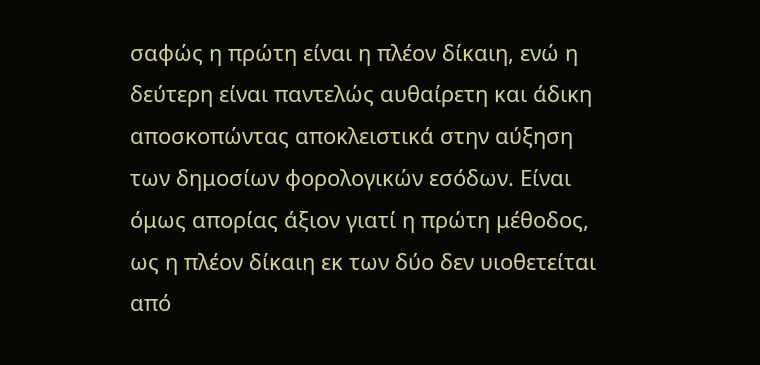σαφώς η πρώτη είναι η πλέον δίκαιη, ενώ η δεύτερη είναι παντελώς αυθαίρετη και άδικη αποσκοπώντας αποκλειστικά στην αύξηση των δημοσίων φορολογικών εσόδων. Είναι όμως απορίας άξιον γιατί η πρώτη μέθοδος, ως η πλέον δίκαιη εκ των δύο δεν υιοθετείται από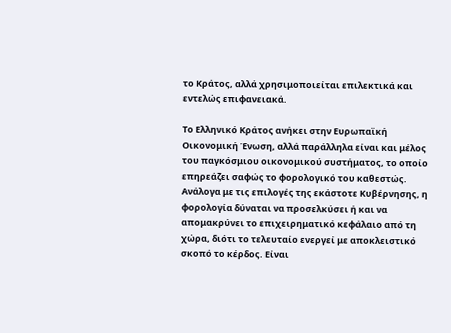το Κράτος, αλλά χρησιμοποιείται επιλεκτικά και εντελώς επιφανειακά.

Το Ελληνικό Κράτος ανήκει στην Ευρωπαϊκή Οικονομική Ένωση, αλλά παράλληλα είναι και μέλος του παγκόσμιου οικονομικού συστήματος, το οποίο επηρεάζει σαφώς το φορολογικό του καθεστώς. Ανάλογα με τις επιλογές της εκάστοτε Κυβέρνησης, η φορολογία δύναται να προσελκύσει ή και να απομακρύνει το επιχειρηματικό κεφάλαιο από τη χώρα, διότι το τελευταίο ενεργεί με αποκλειστικό σκοπό το κέρδος. Είναι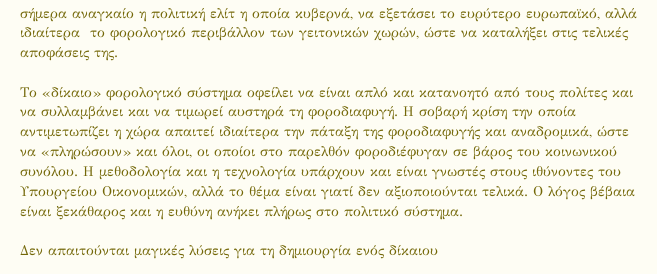σήμερα αναγκαίο η πολιτική ελίτ η οποία κυβερνά, να εξετάσει το ευρύτερο ευρωπαϊκό, αλλά ιδιαίτερα  το φορολογικό περιβάλλον των γειτονικών χωρών, ώστε να καταλήξει στις τελικές αποφάσεις της.

Το «δίκαιο» φορολογικό σύστημα οφείλει να είναι απλό και κατανοητό από τους πολίτες και να συλλαμβάνει και να τιμωρεί αυστηρά τη φοροδιαφυγή. Η σοβαρή κρίση την οποία αντιμετωπίζει η χώρα απαιτεί ιδιαίτερα την πάταξη της φοροδιαφυγής και αναδρομικά, ώστε να «πληρώσουν» και όλοι, οι οποίοι στο παρελθόν φοροδιέφυγαν σε βάρος του κοινωνικού συνόλου. Η μεθοδολογία και η τεχνολογία υπάρχουν και είναι γνωστές στους ιθύνοντες του Υπουργείου Οικονομικών, αλλά το θέμα είναι γιατί δεν αξιοποιούνται τελικά. Ο λόγος βέβαια είναι ξεκάθαρος και η ευθύνη ανήκει πλήρως στο πολιτικό σύστημα.

Δεν απαιτούνται μαγικές λύσεις για τη δημιουργία ενός δίκαιου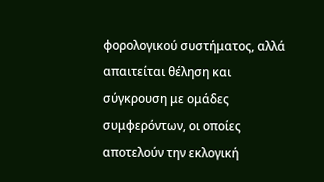φορολογικού συστήματος, αλλά απαιτείται θέληση και σύγκρουση με ομάδες συμφερόντων, οι οποίες αποτελούν την εκλογική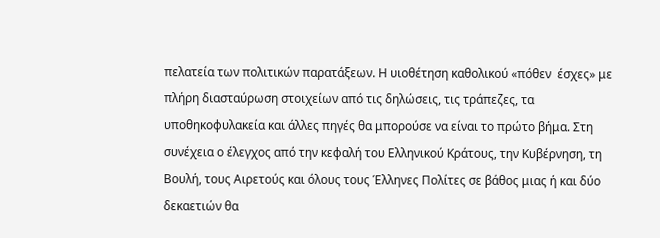πελατεία των πολιτικών παρατάξεων. Η υιοθέτηση καθολικού «πόθεν  έσχες» με πλήρη διασταύρωση στοιχείων από τις δηλώσεις, τις τράπεζες, τα υποθηκοφυλακεία και άλλες πηγές θα μπορούσε να είναι το πρώτο βήμα. Στη συνέχεια ο έλεγχος από την κεφαλή του Ελληνικού Κράτους, την Κυβέρνηση, τη Βουλή, τους Αιρετούς και όλους τους Έλληνες Πολίτες σε βάθος μιας ή και δύο δεκαετιών θα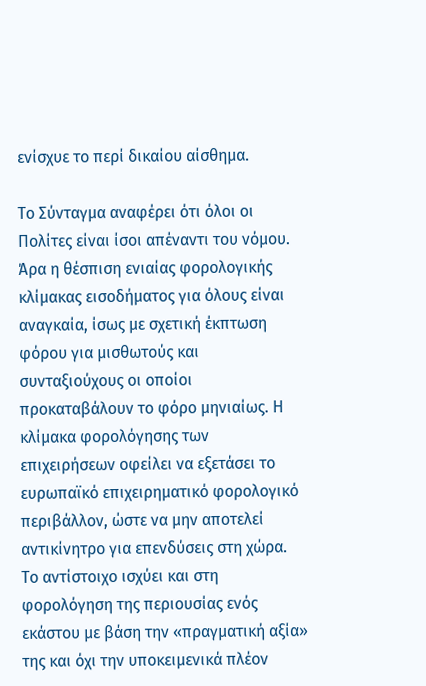ενίσχυε το περί δικαίου αίσθημα.

Το Σύνταγμα αναφέρει ότι όλοι οι Πολίτες είναι ίσοι απέναντι του νόμου. Άρα η θέσπιση ενιαίας φορολογικής κλίμακας εισοδήματος για όλους είναι αναγκαία, ίσως με σχετική έκπτωση φόρου για μισθωτούς και συνταξιούχους οι οποίοι προκαταβάλουν το φόρο μηνιαίως. Η κλίμακα φορολόγησης των επιχειρήσεων οφείλει να εξετάσει το ευρωπαϊκό επιχειρηματικό φορολογικό περιβάλλον, ώστε να μην αποτελεί αντικίνητρο για επενδύσεις στη χώρα. Το αντίστοιχο ισχύει και στη φορολόγηση της περιουσίας ενός εκάστου με βάση την «πραγματική αξία» της και όχι την υποκειμενικά πλέον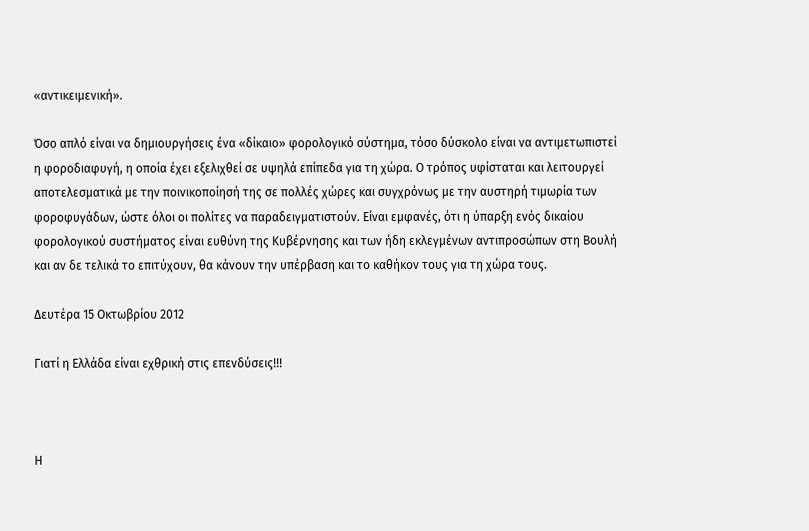«αντικειμενική».

Όσο απλό είναι να δημιουργήσεις ένα «δίκαιο» φορολογικό σύστημα, τόσο δύσκολο είναι να αντιμετωπιστεί η φοροδιαφυγή, η οποία έχει εξελιχθεί σε υψηλά επίπεδα για τη χώρα. Ο τρόπος υφίσταται και λειτουργεί αποτελεσματικά με την ποινικοποίησή της σε πολλές χώρες και συγχρόνως με την αυστηρή τιμωρία των φοροφυγάδων, ώστε όλοι οι πολίτες να παραδειγματιστούν. Είναι εμφανές, ότι η ύπαρξη ενός δικαίου φορολογικού συστήματος είναι ευθύνη της Κυβέρνησης και των ήδη εκλεγμένων αντιπροσώπων στη Βουλή και αν δε τελικά το επιτύχουν, θα κάνουν την υπέρβαση και το καθήκον τους για τη χώρα τους.

Δευτέρα 15 Οκτωβρίου 2012

Γιατί η Ελλάδα είναι εχθρική στις επενδύσεις!!!



Η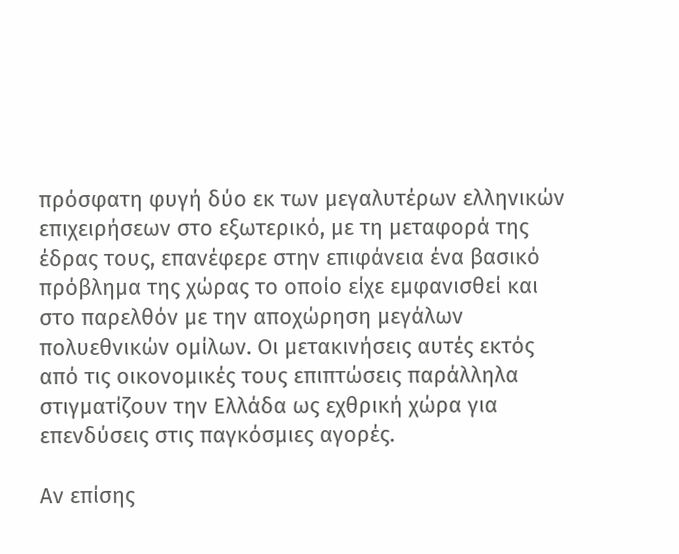πρόσφατη φυγή δύο εκ των μεγαλυτέρων ελληνικών επιχειρήσεων στο εξωτερικό, με τη μεταφορά της έδρας τους, επανέφερε στην επιφάνεια ένα βασικό πρόβλημα της χώρας το οποίο είχε εμφανισθεί και στο παρελθόν με την αποχώρηση μεγάλων πολυεθνικών ομίλων. Οι μετακινήσεις αυτές εκτός από τις οικονομικές τους επιπτώσεις παράλληλα στιγματίζουν την Ελλάδα ως εχθρική χώρα για επενδύσεις στις παγκόσμιες αγορές.

Αν επίσης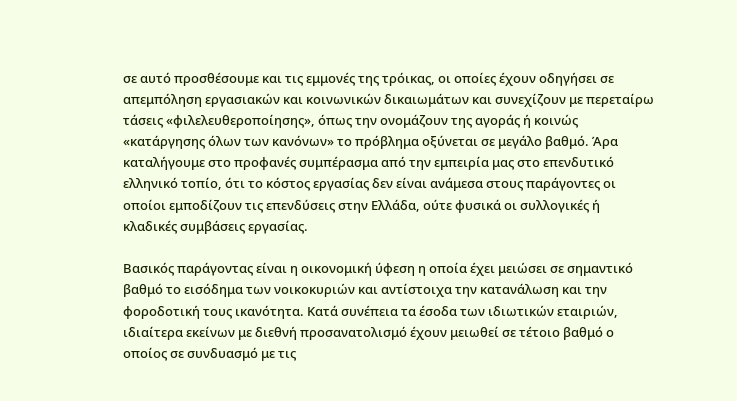σε αυτό προσθέσουμε και τις εμμονές της τρόικας, οι οποίες έχουν οδηγήσει σε απεμπόληση εργασιακών και κοινωνικών δικαιωμάτων και συνεχίζουν με περεταίρω τάσεις «φιλελευθεροποίησης», όπως την ονομάζουν της αγοράς ή κοινώς «κατάργησης όλων των κανόνων» το πρόβλημα οξύνεται σε μεγάλο βαθμό. Άρα καταλήγουμε στο προφανές συμπέρασμα από την εμπειρία μας στο επενδυτικό ελληνικό τοπίο, ότι το κόστος εργασίας δεν είναι ανάμεσα στους παράγοντες οι οποίοι εμποδίζουν τις επενδύσεις στην Ελλάδα, ούτε φυσικά οι συλλογικές ή κλαδικές συμβάσεις εργασίας.

Βασικός παράγοντας είναι η οικονομική ύφεση η οποία έχει μειώσει σε σημαντικό βαθμό το εισόδημα των νοικοκυριών και αντίστοιχα την κατανάλωση και την φοροδοτική τους ικανότητα. Κατά συνέπεια τα έσοδα των ιδιωτικών εταιριών, ιδιαίτερα εκείνων με διεθνή προσανατολισμό έχουν μειωθεί σε τέτοιο βαθμό ο οποίος σε συνδυασμό με τις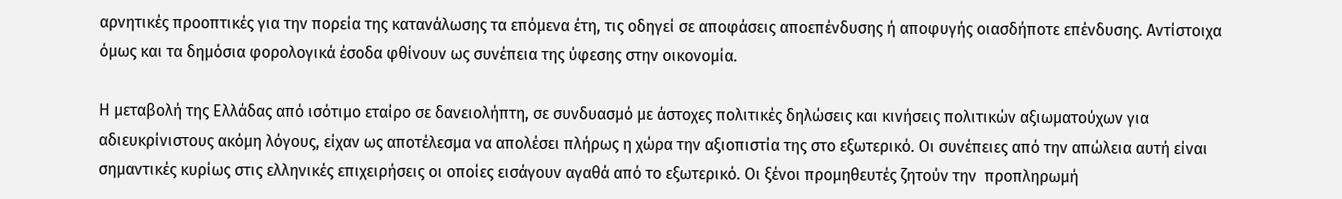αρνητικές προοπτικές για την πορεία της κατανάλωσης τα επόμενα έτη, τις οδηγεί σε αποφάσεις αποεπένδυσης ή αποφυγής οιασδήποτε επένδυσης. Αντίστοιχα όμως και τα δημόσια φορολογικά έσοδα φθίνουν ως συνέπεια της ύφεσης στην οικονομία.

Η μεταβολή της Ελλάδας από ισότιμο εταίρο σε δανειολήπτη, σε συνδυασμό με άστοχες πολιτικές δηλώσεις και κινήσεις πολιτικών αξιωματούχων για αδιευκρίνιστους ακόμη λόγους, είχαν ως αποτέλεσμα να απολέσει πλήρως η χώρα την αξιοπιστία της στο εξωτερικό. Οι συνέπειες από την απώλεια αυτή είναι σημαντικές κυρίως στις ελληνικές επιχειρήσεις οι οποίες εισάγουν αγαθά από το εξωτερικό. Οι ξένοι προμηθευτές ζητούν την  προπληρωμή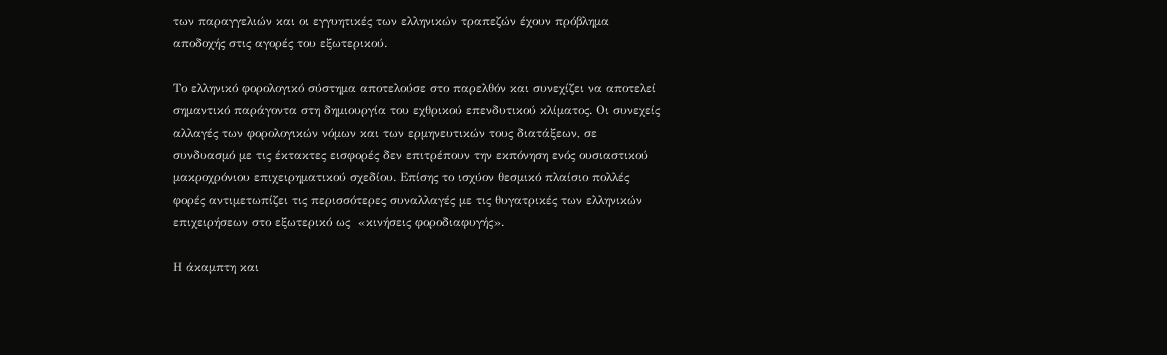των παραγγελιών και οι εγγυητικές των ελληνικών τραπεζών έχουν πρόβλημα αποδοχής στις αγορές του εξωτερικού.

Το ελληνικό φορολογικό σύστημα αποτελούσε στο παρελθόν και συνεχίζει να αποτελεί σημαντικό παράγοντα στη δημιουργία του εχθρικού επενδυτικού κλίματος. Οι συνεχείς αλλαγές των φορολογικών νόμων και των ερμηνευτικών τους διατάξεων, σε συνδυασμό με τις έκτακτες εισφορές δεν επιτρέπουν την εκπόνηση ενός ουσιαστικού μακροχρόνιου επιχειρηματικού σχεδίου. Επίσης το ισχύον θεσμικό πλαίσιο πολλές φορές αντιμετωπίζει τις περισσότερες συναλλαγές με τις θυγατρικές των ελληνικών επιχειρήσεων στο εξωτερικό ως  «κινήσεις φοροδιαφυγής».

Η άκαμπτη και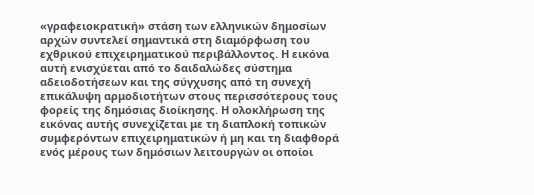«γραφειοκρατική» στάση των ελληνικών δημοσίων αρχών συντελεί σημαντικά στη διαμόρφωση του εχθρικού επιχειρηματικού περιβάλλοντος. Η εικόνα αυτή ενισχύεται από το δαιδαλώδες σύστημα αδειοδοτήσεων και της σύγχυσης από τη συνεχή επικάλυψη αρμοδιοτήτων στους περισσότερους τους φορείς της δημόσιας διοίκησης. Η ολοκλήρωση της εικόνας αυτής συνεχίζεται με τη διαπλοκή τοπικών συμφερόντων επιχειρηματικών ή μη και τη διαφθορά ενός μέρους των δημόσιων λειτουργών οι οποίοι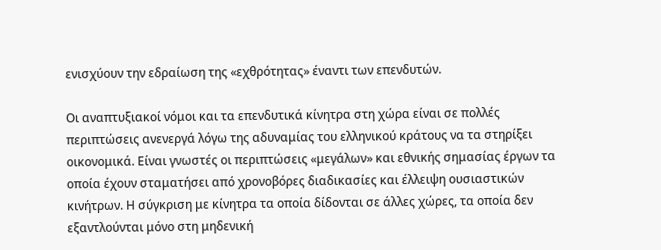ενισχύουν την εδραίωση της «εχθρότητας» έναντι των επενδυτών.

Οι αναπτυξιακοί νόμοι και τα επενδυτικά κίνητρα στη χώρα είναι σε πολλές περιπτώσεις ανενεργά λόγω της αδυναμίας του ελληνικού κράτους να τα στηρίξει οικονομικά. Είναι γνωστές οι περιπτώσεις «μεγάλων» και εθνικής σημασίας έργων τα οποία έχουν σταματήσει από χρονοβόρες διαδικασίες και έλλειψη ουσιαστικών κινήτρων. Η σύγκριση με κίνητρα τα οποία δίδονται σε άλλες χώρες, τα οποία δεν εξαντλούνται μόνο στη μηδενική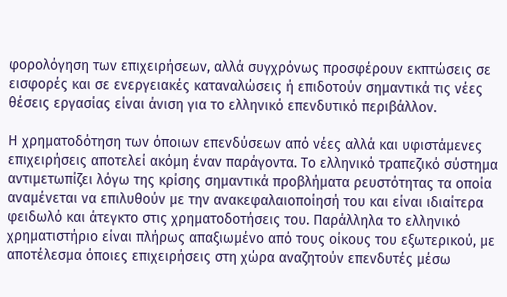φορολόγηση των επιχειρήσεων, αλλά συγχρόνως προσφέρουν εκπτώσεις σε εισφορές και σε ενεργειακές καταναλώσεις ή επιδοτούν σημαντικά τις νέες θέσεις εργασίας είναι άνιση για το ελληνικό επενδυτικό περιβάλλον.

Η χρηματοδότηση των όποιων επενδύσεων από νέες αλλά και υφιστάμενες επιχειρήσεις αποτελεί ακόμη έναν παράγοντα. Το ελληνικό τραπεζικό σύστημα αντιμετωπίζει λόγω της κρίσης σημαντικά προβλήματα ρευστότητας τα οποία αναμένεται να επιλυθούν με την ανακεφαλαιοποίησή του και είναι ιδιαίτερα φειδωλό και άτεγκτο στις χρηματοδοτήσεις του. Παράλληλα το ελληνικό χρηματιστήριο είναι πλήρως απαξιωμένο από τους οίκους του εξωτερικού, με αποτέλεσμα όποιες επιχειρήσεις στη χώρα αναζητούν επενδυτές μέσω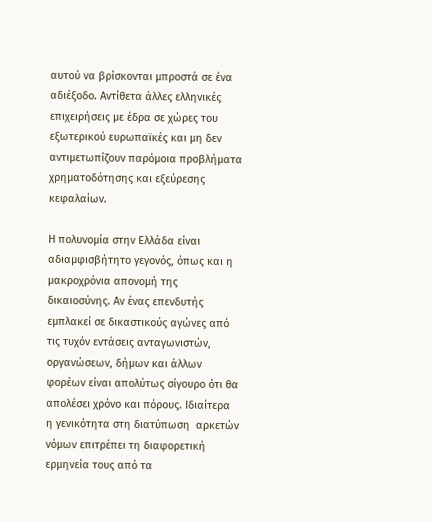αυτού να βρίσκονται μπροστά σε ένα αδιέξοδο. Αντίθετα άλλες ελληνικές επιχειρήσεις με έδρα σε χώρες του εξωτερικού ευρωπαϊκές και μη δεν αντιμετωπίζουν παρόμοια προβλήματα χρηματοδότησης και εξεύρεσης κεφαλαίων.

Η πολυνομία στην Ελλάδα είναι αδιαμφισβήτητο γεγονός, όπως και η μακροχρόνια απονομή της δικαιοσύνης. Αν ένας επενδυτής εμπλακεί σε δικαστικούς αγώνες από τις τυχόν εντάσεις ανταγωνιστών, οργανώσεων, δήμων και άλλων φορέων είναι απολύτως σίγουρο ότι θα απολέσει χρόνο και πόρους. Ιδιαίτερα η γενικότητα στη διατύπωση  αρκετών νόμων επιτρέπει τη διαφορετική ερμηνεία τους από τα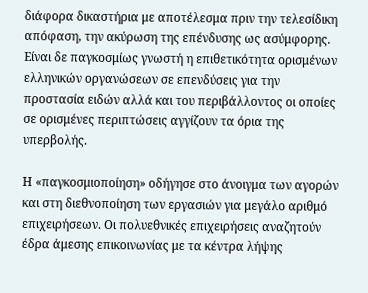διάφορα δικαστήρια με αποτέλεσμα πριν την τελεσίδικη απόφαση, την ακύρωση της επένδυσης ως ασύμφορης. Είναι δε παγκοσμίως γνωστή η επιθετικότητα ορισμένων ελληνικών οργανώσεων σε επενδύσεις για την προστασία ειδών αλλά και του περιβάλλοντος οι οποίες σε ορισμένες περιπτώσεις αγγίζουν τα όρια της υπερβολής.

Η «παγκοσμιοποίηση» οδήγησε στο άνοιγμα των αγορών και στη διεθνοποίηση των εργασιών για μεγάλο αριθμό επιχειρήσεων. Οι πολυεθνικές επιχειρήσεις αναζητούν έδρα άμεσης επικοινωνίας με τα κέντρα λήψης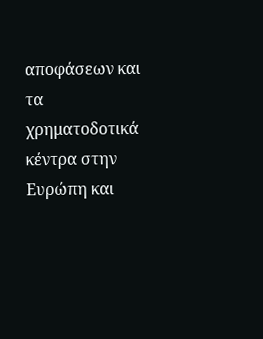αποφάσεων και τα χρηματοδοτικά κέντρα στην Ευρώπη και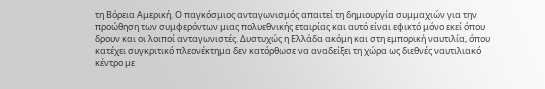τη Βόρεια Αμερική. Ο παγκόσμιος ανταγωνισμός απαιτεί τη δημιουργία συμμαχιών για την προώθηση των συμφερόντων μιας πολυεθνικής εταιρίας και αυτό είναι εφικτό μόνο εκεί όπου δρουν και οι λοιποί ανταγωνιστές. Δυστυχώς η Ελλάδα ακόμη και στη εμπορική ναυτιλία, όπου κατέχει συγκριτικό πλεονέκτημα δεν κατόρθωσε να αναδείξει τη χώρα ως διεθνές ναυτιλιακό κέντρο με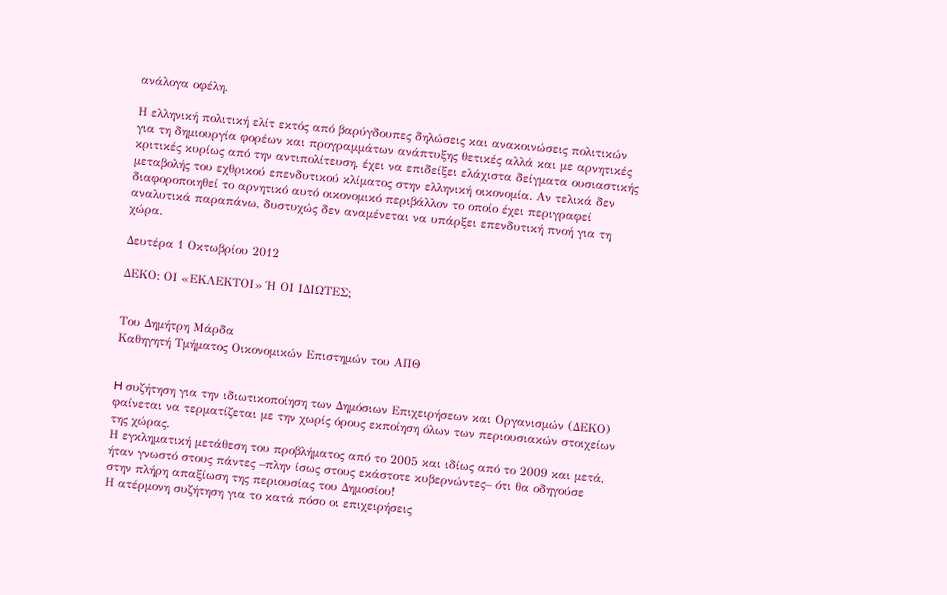ανάλογα οφέλη.

Η ελληνική πολιτική ελίτ εκτός από βαρύγδουπες δηλώσεις και ανακοινώσεις πολιτικών για τη δημιουργία φορέων και προγραμμάτων ανάπτυξης θετικές αλλά και με αρνητικές κριτικές κυρίως από την αντιπολίτευση, έχει να επιδείξει ελάχιστα δείγματα ουσιαστικής μεταβολής του εχθρικού επενδυτικού κλίματος στην ελληνική οικονομία. Αν τελικά δεν διαφοροποιηθεί το αρνητικό αυτό οικονομικό περιβάλλον το οποίο έχει περιγραφεί αναλυτικά παραπάνω, δυστυχώς δεν αναμένεται να υπάρξει επενδυτική πνοή για τη χώρα.

Δευτέρα 1 Οκτωβρίου 2012

ΔΕΚΟ: ΟΙ «ΕΚΛΕΚΤΟΙ» Ή ΟΙ ΙΔΙΩΤΕΣ;


Του Δημήτρη Μάρδα
Καθηγητή Τμήματος Οικονομικών Επιστημών του ΑΠΘ


H συζήτηση για την ιδιωτικοποίηση των Δημόσιων Επιχειρήσεων και Οργανισμών (ΔΕΚΟ) φαίνεται να τερματίζεται με την χωρίς όρους εκποίηση όλων των περιουσιακών στοιχείων της χώρας.
Η εγκληματική μετάθεση του προβλήματος από το 2005 και ιδίως από το 2009 και μετά, ήταν γνωστό στους πάντες –πλην ίσως στους εκάστοτε κυβερνώντες– ότι θα οδηγούσε στην πλήρη απαξίωση της περιουσίας του Δημοσίου!
Η ατέρμονη συζήτηση για το κατά πόσο οι επιχειρήσεις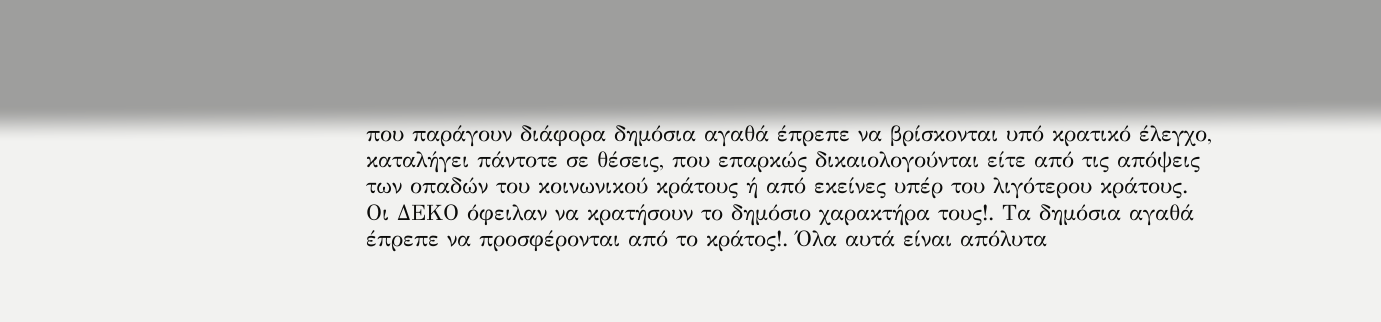που παράγουν διάφορα δημόσια αγαθά έπρεπε να βρίσκονται υπό κρατικό έλεγχο, καταλήγει πάντοτε σε θέσεις, που επαρκώς δικαιολογούνται είτε από τις απόψεις των οπαδών του κοινωνικού κράτους ή από εκείνες υπέρ του λιγότερου κράτους.
Οι ΔΕΚΟ όφειλαν να κρατήσουν το δημόσιο χαρακτήρα τους!. Τα δημόσια αγαθά έπρεπε να προσφέρονται από το κράτος!. Όλα αυτά είναι απόλυτα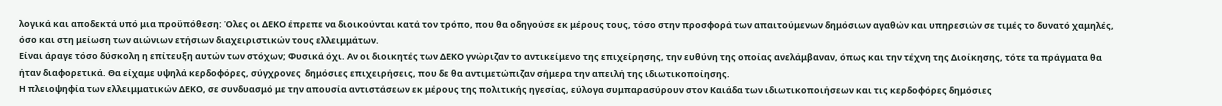λογικά και αποδεκτά υπό μια προϋπόθεση: Όλες οι ΔΕΚΟ έπρεπε να διοικούνται κατά τον τρόπο, που θα οδηγούσε εκ μέρους τους, τόσο στην προσφορά των απαιτούμενων δημόσιων αγαθών και υπηρεσιών σε τιμές το δυνατό χαμηλές, όσο και στη μείωση των αιώνιων ετήσιων διαχειριστικών τους ελλειμμάτων.
Είναι άραγε τόσο δύσκολη η επίτευξη αυτών των στόχων; Φυσικά όχι. Αν οι διοικητές των ΔΕΚΟ γνώριζαν το αντικείμενο της επιχείρησης, την ευθύνη της οποίας ανελάμβαναν, όπως και την τέχνη της Διοίκησης, τότε τα πράγματα θα ήταν διαφορετικά. Θα είχαμε υψηλά κερδοφόρες, σύγχρονες  δημόσιες επιχειρήσεις, που δε θα αντιμετώπιζαν σήμερα την απειλή της ιδιωτικοποίησης.
Η πλειοψηφία των ελλειμματικών ΔΕΚΟ, σε συνδυασμό με την απουσία αντιστάσεων εκ μέρους της πολιτικής ηγεσίας, εύλογα συμπαρασύρουν στον Καιάδα των ιδιωτικοποιήσεων και τις κερδοφόρες δημόσιες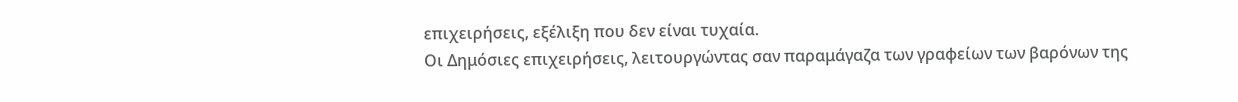επιχειρήσεις, εξέλιξη που δεν είναι τυχαία.
Οι Δημόσιες επιχειρήσεις, λειτουργώντας σαν παραμάγαζα των γραφείων των βαρόνων της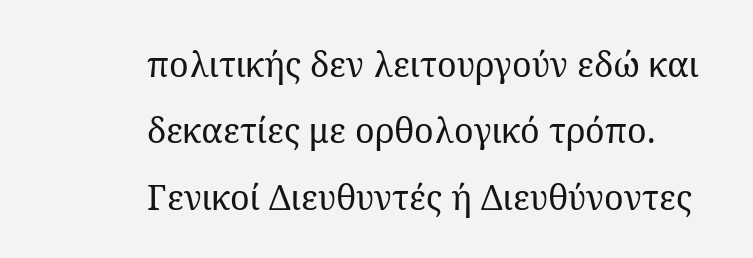πολιτικής δεν λειτουργούν εδώ και δεκαετίες με ορθολογικό τρόπο. Γενικοί Διευθυντές ή Διευθύνοντες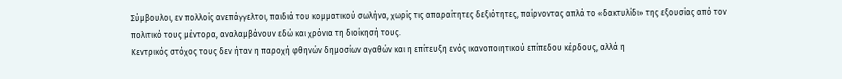Σύμβουλοι, εν πολλοίς ανεπάγγελτοι, παιδιά του κομματικού σωλήνα, χωρίς τις απαραίτητες δεξιότητες, παίρνοντας απλά το «δακτυλίδι» της εξουσίας από τον πολιτικό τους μέντορα, αναλαμβάνουν εδώ και χρόνια τη διοίκησή τους.
Κεντρικός στόχος τους δεν ήταν η παροχή φθηνών δημοσίων αγαθών και η επίτευξη ενός ικανοποιητικού επίπεδου κέρδους, αλλά η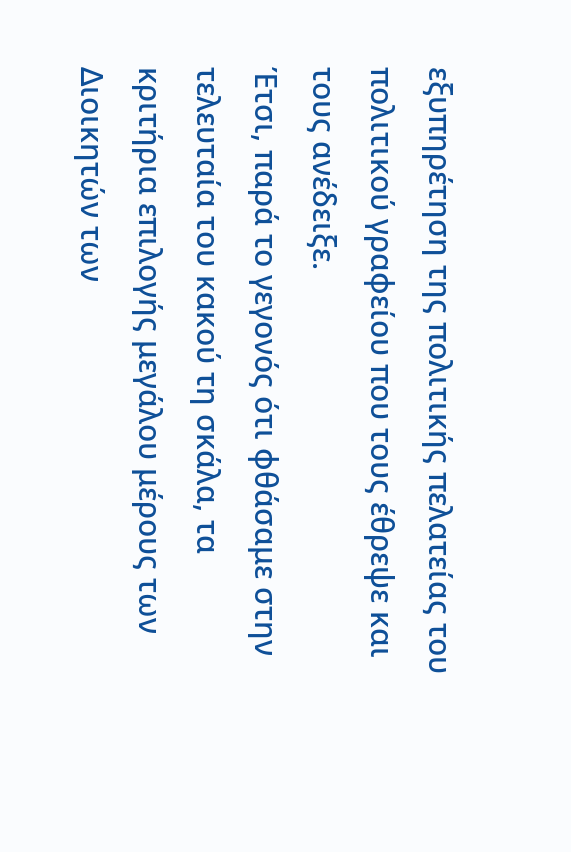εξυπηρέτηση της πολιτικής πελατείας του πολιτικού γραφείου που τους έθρεψε και τους ανέδειξε.
Έτσι, παρά το γεγονός ότι φθάσαμε στην τελευταία του κακού τη σκάλα, τα κριτήρια επιλογής μεγάλου μέρους των Διοικητών των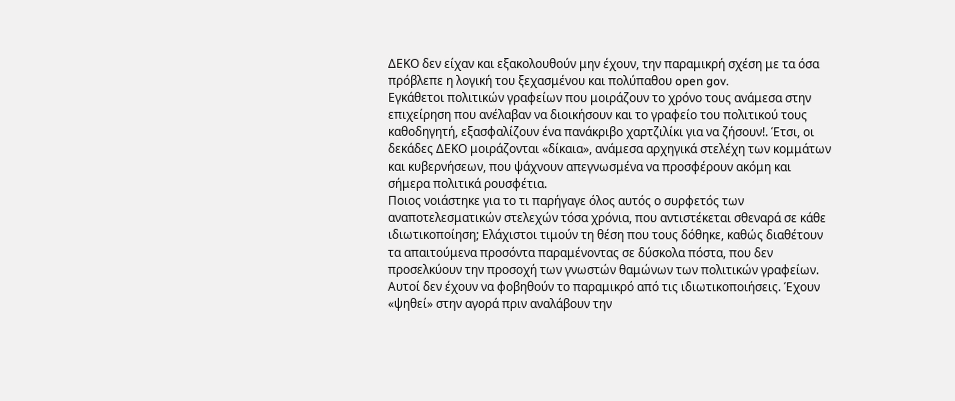ΔΕΚΟ δεν είχαν και εξακολουθούν μην έχουν, την παραμικρή σχέση με τα όσα πρόβλεπε η λογική του ξεχασμένου και πολύπαθου open gov.
Εγκάθετοι πολιτικών γραφείων που μοιράζουν το χρόνο τους ανάμεσα στην επιχείρηση που ανέλαβαν να διοικήσουν και το γραφείο του πολιτικού τους καθοδηγητή, εξασφαλίζουν ένα πανάκριβο χαρτζιλίκι για να ζήσουν!. Έτσι, οι δεκάδες ΔΕΚΟ μοιράζονται «δίκαια», ανάμεσα αρχηγικά στελέχη των κομμάτων και κυβερνήσεων, που ψάχνουν απεγνωσμένα να προσφέρουν ακόμη και σήμερα πολιτικά ρουσφέτια.
Ποιος νοιάστηκε για το τι παρήγαγε όλος αυτός ο συρφετός των αναποτελεσματικών στελεχών τόσα χρόνια, που αντιστέκεται σθεναρά σε κάθε ιδιωτικοποίηση; Ελάχιστοι τιμούν τη θέση που τους δόθηκε, καθώς διαθέτουν τα απαιτούμενα προσόντα παραμένοντας σε δύσκολα πόστα, που δεν  προσελκύουν την προσοχή των γνωστών θαμώνων των πολιτικών γραφείων. Αυτοί δεν έχουν να φοβηθούν το παραμικρό από τις ιδιωτικοποιήσεις. Έχουν «ψηθεί» στην αγορά πριν αναλάβουν την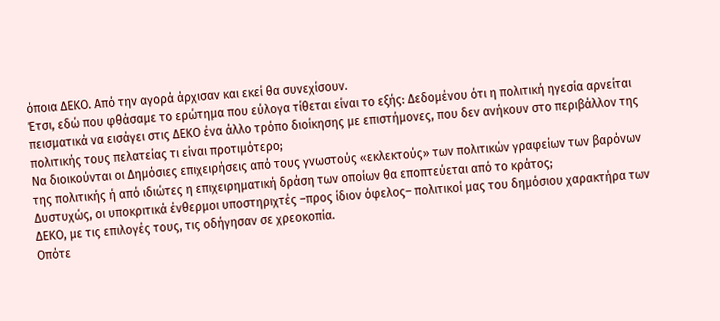όποια ΔΕΚΟ. Από την αγορά άρχισαν και εκεί θα συνεχίσουν.
Έτσι, εδώ που φθάσαμε το ερώτημα που εύλογα τίθεται είναι το εξής: Δεδομένου ότι η πολιτική ηγεσία αρνείται πεισματικά να εισάγει στις ΔΕΚΟ ένα άλλο τρόπο διοίκησης με επιστήμονες, που δεν ανήκουν στο περιβάλλον της πολιτικής τους πελατείας τι είναι προτιμότερο;
Να διοικούνται οι Δημόσιες επιχειρήσεις από τους γνωστούς «εκλεκτούς» των πολιτικών γραφείων των βαρόνων της πολιτικής ή από ιδιώτες η επιχειρηματική δράση των οποίων θα εποπτεύεται από το κράτος;
Δυστυχώς, οι υποκριτικά ένθερμοι υποστηριχτές –προς ίδιον όφελος– πολιτικοί μας του δημόσιου χαρακτήρα των ΔΕΚΟ, με τις επιλογές τους, τις οδήγησαν σε χρεοκοπία.
Οπότε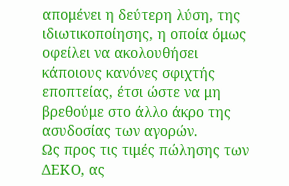απομένει η δεύτερη λύση, της ιδιωτικοποίησης, η οποία όμως οφείλει να ακολουθήσει κάποιους κανόνες σφιχτής εποπτείας, έτσι ώστε να μη βρεθούμε στο άλλο άκρο της ασυδοσίας των αγορών.
Ως προς τις τιμές πώλησης των ΔΕΚΟ, ας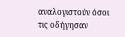αναλογιστούν όσοι τις οδήγησαν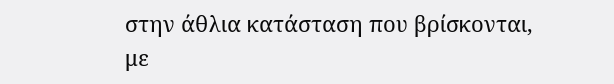στην άθλια κατάσταση που βρίσκονται, με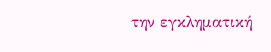την εγκληματική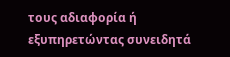τους αδιαφορία ή εξυπηρετώντας συνειδητά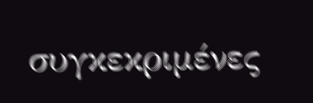συγκεκριμένες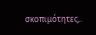σκοπιμότητες,.